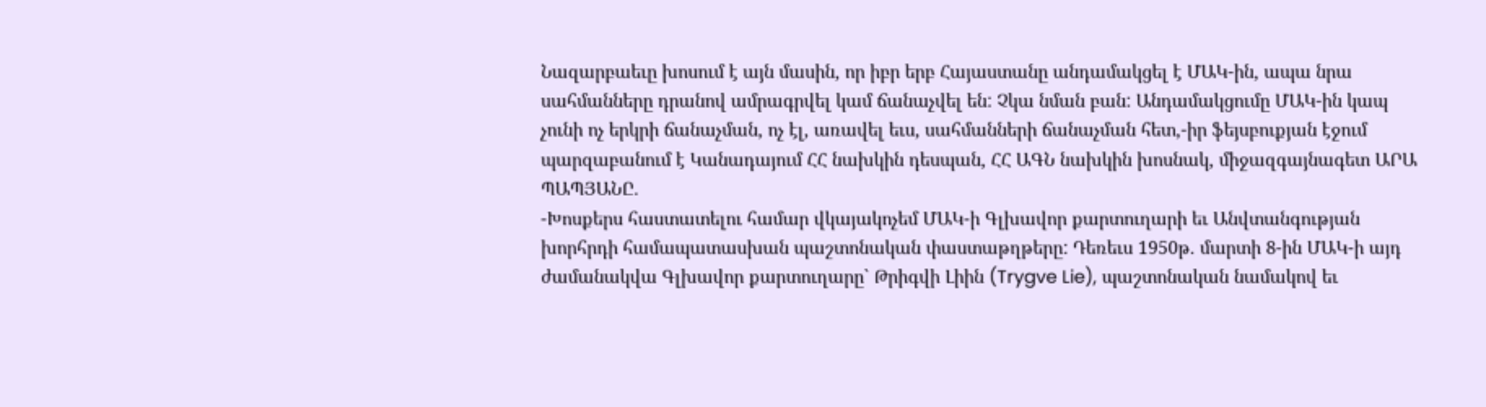Նազարբաեւը խոսում է այն մասին, որ իբր երբ Հայաստանը անդամակցել է ՄԱԿ-ին, ապա նրա սահմանները դրանով ամրագրվել կամ ճանաչվել են: Չկա նման բան: Անդամակցումը ՄԱԿ-ին կապ չունի ոչ երկրի ճանաչման, ոչ էլ, առավել եւս, սահմանների ճանաչման հետ,-իր ֆեյսբուքյան էջում պարզաբանում է Կանադայում ՀՀ նախկին դեսպան, ՀՀ ԱԳՆ նախկին խոսնակ, միջազգայնագետ ԱՐԱ ՊԱՊՅԱՆԸ.
-Խոսքերս հաստատելու համար վկայակոչեմ ՄԱԿ-ի Գլխավոր քարտուղարի եւ Անվտանգության խորհրդի համապատասխան պաշտոնական փաստաթղթերը: Դեռեւս 1950թ. մարտի 8-ին ՄԱԿ-ի այդ ժամանակվա Գլխավոր քարտուղարը` Թրիգվի Լիին (Trygve Lie), պաշտոնական նամակով եւ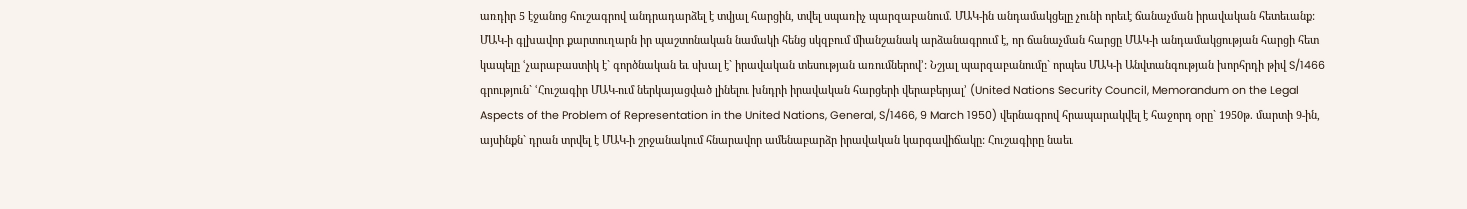առդիր 5 էջանոց հուշագրով անդրադարձել է տվյալ հարցին, տվել սպառիչ պարզաբանում. ՄԱԿ-ին անդամակցելը չունի որեւէ ճանաչման իրավական հետեւանք: ՄԱԿ-ի գլխավոր քարտուղարն իր պաշտոնական նամակի հենց սկզբում միանշանակ արձանագրում է, որ ճանաչման հարցը ՄԱԿ-ի անդամակցության հարցի հետ կապելը ՙչարաբաստիկ է` գործնական եւ սխալ է` իրավական տեսության առումներով՚: Նշյալ պարզաբանումը` որպես ՄԱԿ-ի Անվտանգության խորհրդի թիվ S/1466 գրություն` ՙՀուշագիր ՄԱԿ-ում ներկայացված լինելու խնդրի իրավական հարցերի վերաբերյալ՚ (United Nations Security Council, Memorandum on the Legal Aspects of the Problem of Representation in the United Nations, General, S/1466, 9 March 1950) վերնագրով հրապարակվել է հաջորդ օրը` 1950թ. մարտի 9-ին, այսինքն` դրան տրվել է ՄԱԿ-ի շրջանակում հնարավոր ամենաբարձր իրավական կարգավիճակը: Հուշագիրը նաեւ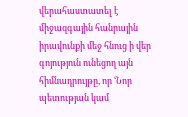վերահաստատել է միջազգային հանրային իրավունքի մեջ հնուց ի վեր գոյություն ունեցող այն հիմնադրույթը, որ ՙՆոր պետության կամ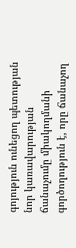գոյություն ունեցող պետության նոր կառավարության ճանաչումը միակողմանի գործողություն է, որը ճանաչող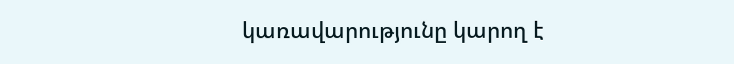կառավարությունը կարող է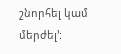շնորհել կամ մերժել՚: